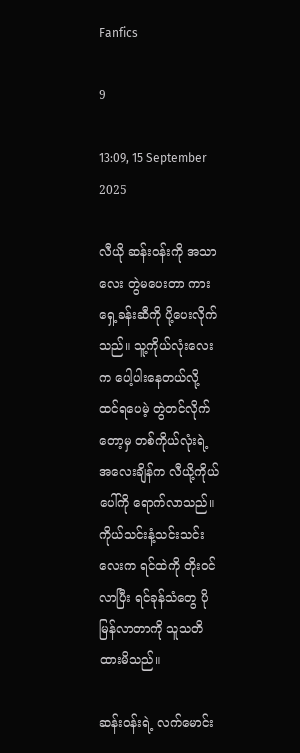Fanfics

9

13:09, 15 September 2025

လီယို ဆန်းဝန်းကို အသာလေး တွဲမပေးတာ ကားရှေ့ခန်းဆီကို ပို့ပေးလိုက်သည်။ သူ့ကိုယ်လုံးလေးက ပေါ့ပါးနေတယ်လို့ ထင်ရပေမဲ့ တွဲတင်လိုက်တော့မှ တစ်ကိုယ်လုံးရဲ့အလေးချိန်က လီယို့ကိုယ်ပေါ်ကို ရောက်လာသည်။ ကိုယ်သင်းနံ့သင်းသင်းလေးက ရင်ထဲကို တိုးဝင်လာပြီး ရင်ခုန်သံတွေ ပိုမြန်လာတာကို သူသတိထားမိသည်။

ဆန်းဝန်းရဲ့ လက်မောင်း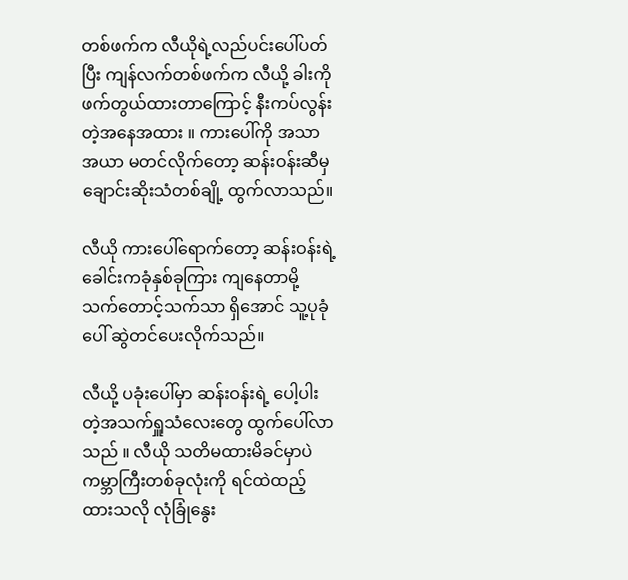တစ်ဖက်က လီယိုရဲ့လည်ပင်းပေါ်ပတ်ပြီး ကျန်လက်တစ်ဖက်က လီယို့ ခါးကို ဖက်တွယ်ထားတာကြောင့် နီးကပ်လွန်းတဲ့အနေအထား ။ ကားပေါ်ကို အသာအယာ မတင်လိုက်တော့ ဆန်းဝန်းဆီမှ ချောင်းဆိုးသံတစ်ချို့ ထွက်လာသည်။

လီယို ကားပေါ်ရောက်တော့ ဆန်းဝန်းရဲ့ ခေါင်းကခုံနှစ်ခုကြား ကျနေတာမို့ သက်တောင့်သက်သာ ရှိအောင် သူ့ပုခုံပေါ် ဆွဲတင်ပေးလိုက်သည်။

လီယို့ ပခုံးပေါ်မှာ ဆန်းဝန်းရဲ့ ပေါ့ပါးတဲ့အသက်ရှူသံလေးတွေ ထွက်ပေါ်လာသည် ။ လီယို သတိမထားမိခင်မှာပဲ ကမ္ဘာကြီးတစ်ခုလုံးကို ရင်ထဲထည့်ထားသလို လုံခြုံနွေး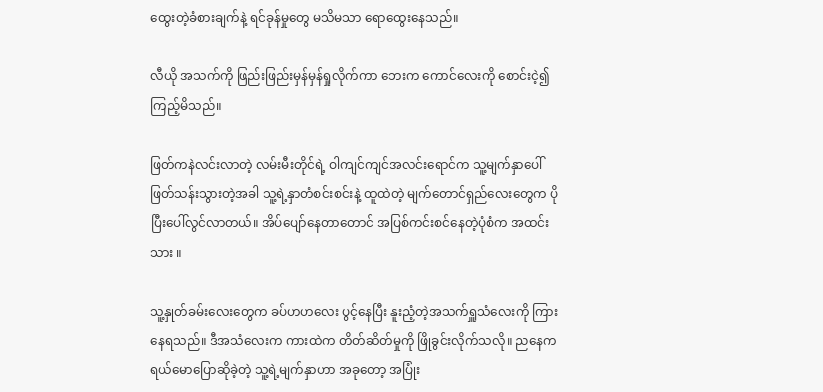ထွေးတဲ့ခံစားချက်နဲ့ ရင်ခုန်မှုတွေ မသိမသာ ရောထွေးနေသည်။

လီယို အသက်ကို ဖြည်းဖြည်းမှန်မှန်ရှုလိုက်ကာ ဘေးက ကောင်လေးကို စောင်းငဲ့၍ ကြည့်မိသည်။

ဖြတ်ကနဲလင်းလာတဲ့ လမ်းမီးတိုင်ရဲ့ ဝါကျင်ကျင်အလင်းရောင်က သူ့မျက်နှာပေါ် ဖြတ်သန်းသွားတဲ့အခါ သူ့ရဲ့နှာတံစင်းစင်းနဲ့ ထူထဲတဲ့ မျက်တောင်ရှည်လေးတွေက ပိုပြီးပေါ်လွင်လာတယ်။ အိပ်ပျော်နေတာတောင် အပြစ်ကင်းစင်နေတဲ့ပုံစံက အထင်းသား ။

သူ့နှုတ်ခမ်းလေးတွေက ခပ်ဟဟလေး ပွင့်နေပြီး နူးညံ့တဲ့အသက်ရှူသံလေးကို ကြားနေရသည်။ ဒီအသံလေးက ကားထဲက တိတ်ဆိတ်မှုကို ဖြိုခွင်းလိုက်သလို။ ညနေက ရယ်မောပြောဆိုခဲ့တဲ့ သူ့ရဲ့မျက်နှာဟာ အခုတော့ အပြုံး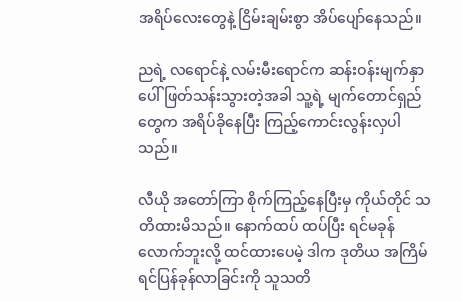အရိပ်လေးတွေနဲ့ ငြိမ်းချမ်းစွာ အိပ်ပျော်နေသည်။

ညရဲ့ လရောင်နဲ့ လမ်းမီးရောင်က ဆန်းဝန်းမျက်နှာပေါ် ဖြတ်သန်းသွားတဲ့အခါ သူ့ရဲ့ မျက်တောင်ရှည်တွေက အရိပ်ခိုနေပြီး ကြည့်ကောင်းလွန်းလှပါသည်။

လီယို အတော်ကြာ စိုက်ကြည့်နေပြီးမှ ကိုယ်တိုင် သတိထားမိသည်။ နောက်ထပ် ထပ်ပြီး ရင်မခုန်လောက်ဘူးလို့ ထင်ထားပေမဲ့ ဒါက ဒုတိယ အကြိမ် ရင်ပြန်ခုန်လာခြင်းကို သူသတိ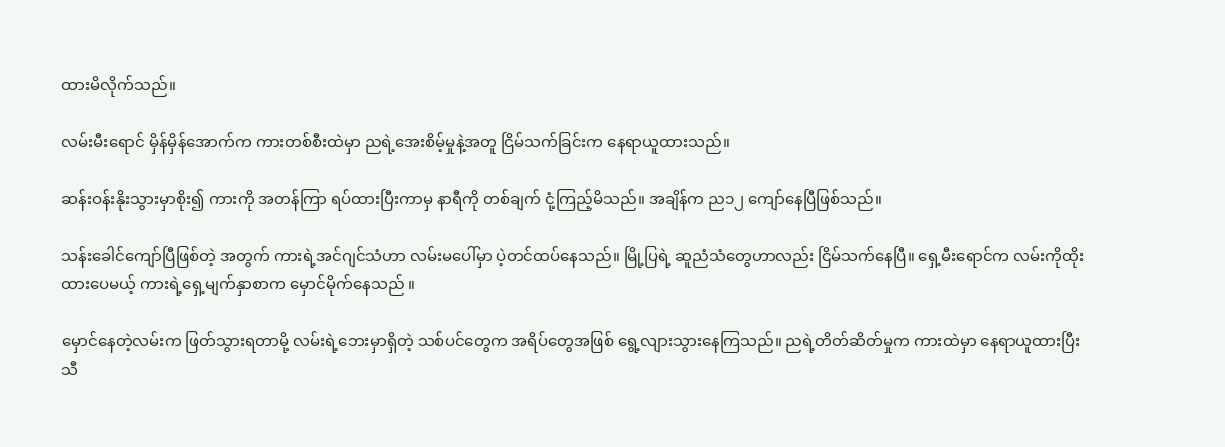ထားမိလိုက်သည်။

လမ်းမီးရောင် မှိန်မှိန်အောက်က ကားတစ်စီးထဲမှာ ညရဲ့အေးစိမ့်မှုနဲ့အတူ ငြိမ်သက်ခြင်းက နေရာယူထားသည်။

ဆန်းဝန်းနိုးသွားမှာစိုး၍ ကားကို အတန်ကြာ ရပ်ထားပြီးကာမှ နာရီကို တစ်ချက် ငုံ့ကြည့်မိသည်။ အချိန်က ည၁၂ ကျော်နေပြီဖြစ်သည်။

သန်းခေါင်ကျော်ပြီဖြစ်တဲ့ အတွက် ကားရဲ့အင်ဂျင်သံဟာ လမ်းမပေါ်မှာ ပဲ့တင်ထပ်နေသည်။ မြို့ပြရဲ့ ဆူညံသံတွေဟာလည်း ငြိမ်သက်နေပြီ။ ရှေ့မီးရောင်က လမ်းကိုထိုးထားပေမယ့် ကားရဲ့ရှေ့မျက်နှာစာက မှောင်မိုက်နေသည် ။

မှောင်နေတဲ့လမ်းက ဖြတ်သွားရတာမို့ လမ်းရဲ့ဘေးမှာရှိတဲ့ သစ်ပင်တွေက အရိပ်တွေအဖြစ် ရွေ့လျားသွားနေကြသည်။ ညရဲ့တိတ်ဆိတ်မှုက ကားထဲမှာ နေရာယူထားပြီး သီ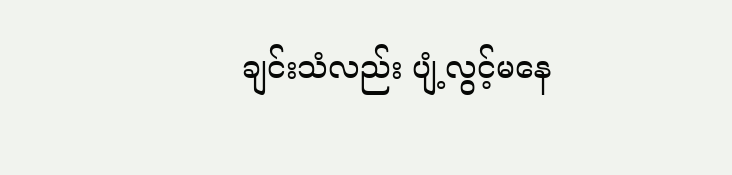ချင်းသံလည်း ပျံ့လွင့်မနေ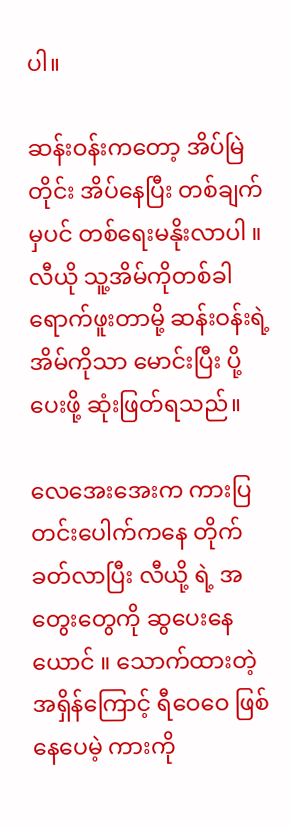ပါ။

ဆန်းဝန်းကတော့ အိပ်မြဲတိုင်း အိပ်နေပြီး တစ်ချက်မှပင် တစ်ရေးမနိုးလာပါ ။လီယို သူ့အိမ်ကိုတစ်ခါရောက်ဖူးတာမို့ ဆန်းဝန်းရဲ့ အိမ်ကိုသာ မောင်းပြီး ပို့ပေးဖို့ ဆုံးဖြတ်ရသည်။

လေအေးအေးက ကားပြတင်းပေါက်ကနေ တိုက်ခတ်လာပြီး လီယို့ ရဲ့ အတွေးတွေကို ဆွပေးနေယောင် ။ သောက်ထားတဲ့အရှိန်ကြောင့် ရီဝေဝေ ဖြစ်နေပေမဲ့ ကားကို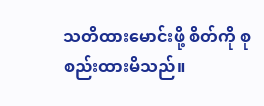သတိထားမောင်းဖို့ စိတ်ကို စုစည်းထားမိသည်။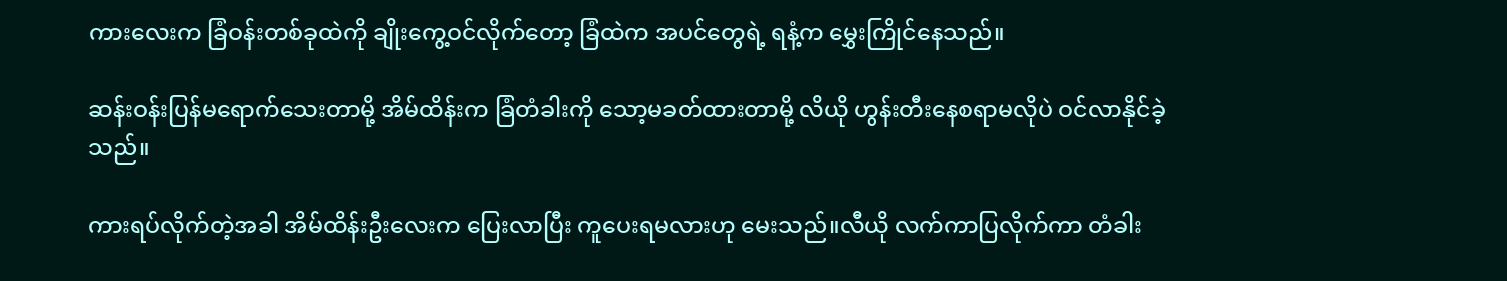ကားလေးက ခြံဝန်းတစ်ခုထဲကို ချိုးကွေ့ဝင်လိုက်တော့ ခြံထဲက အပင်တွေရဲ့ ရနံ့က မွှေးကြိုင်နေသည်။

ဆန်းဝန်းပြန်မရောက်သေးတာမို့ အိမ်ထိန်းက ခြံတံခါးကို သော့မခတ်ထားတာမို့ လိယို ဟွန်းတီးနေစရာမလိုပဲ ဝင်လာနိုင်ခဲ့သည်။

ကားရပ်လိုက်တဲ့အခါ အိမ်ထိန်းဦးလေးက ပြေးလာပြီး ကူပေးရမလားဟု မေးသည်။လီယို လက်ကာပြလိုက်ကာ တံခါး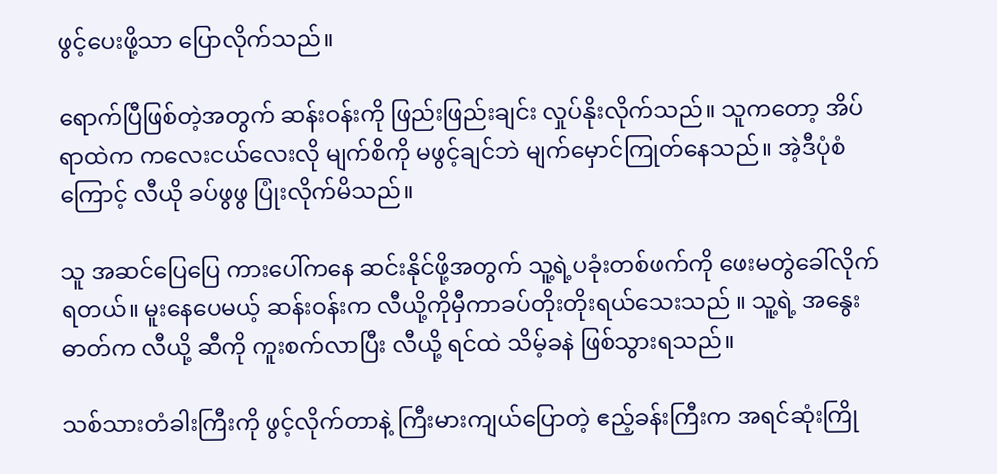ဖွင့်ပေးဖို့သာ ပြောလိုက်သည်။

ရောက်ပြီဖြစ်တဲ့အတွက် ဆန်းဝန်းကို ဖြည်းဖြည်းချင်း လှုပ်နိုးလိုက်သည်။ သူကတော့ အိပ်ရာထဲက ကလေးငယ်လေးလို မျက်စိကို မဖွင့်ချင်ဘဲ မျက်မှောင်ကြုတ်နေသည်။ အဲ့ဒီပုံစံကြောင့် လီယို ခပ်ဖွဖွ ပြုံးလိုက်မိသည်။

သူ အဆင်ပြေပြေ ကားပေါ်ကနေ ဆင်းနိုင်ဖို့အတွက် သူ့ရဲ့ပခုံးတစ်ဖက်ကို ဖေးမတွဲခေါ်လိုက်ရတယ်။ မူးနေပေမယ့် ဆန်းဝန်းက လီယို့ကိုမှီကာခပ်တိုးတိုးရယ်သေးသည် ။ သူ့ရဲ့ အနွေးဓာတ်က လီယို့ ဆီကို ကူးစက်လာပြီး လီယို့ ရင်ထဲ သိမ့်ခနဲ ဖြစ်သွားရသည်။

သစ်သားတံခါးကြီးကို ဖွင့်လိုက်တာနဲ့ ကြီးမားကျယ်ပြောတဲ့ ဧည့်ခန်းကြီးက အရင်ဆုံးကြို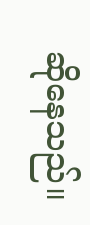ဆိုနေသည်။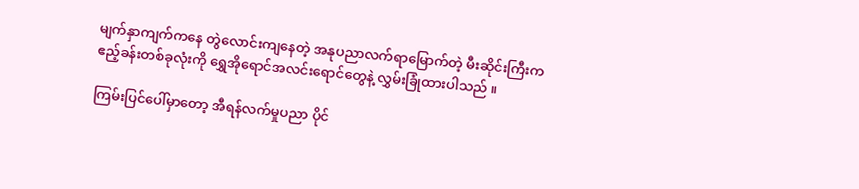မျက်နှာကျက်ကနေ တွဲလောင်းကျနေတဲ့ အနုပညာလက်ရာမြောက်တဲ့ မီးဆိုင်းကြီးက ဧည့်ခန်းတစ်ခုလုံးကို ရွှေအိုရောင်အလင်းရောင်တွေနဲ့ လွှမ်းခြုံထားပါသည် ။

ကြမ်းပြင်ပေါ်မှာတော့ အီရန်လက်မှုပညာ ပိုင်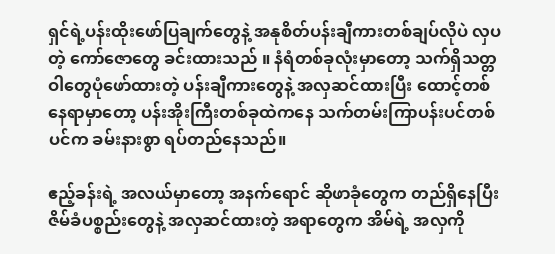ရှင်ရဲ့ပန်းထိုးဖော်ပြချက်တွေနဲ့ အနုစိတ်ပန်းချီကားတစ်ချပ်လိုပဲ လှပတဲ့ ကော်ဇောတွေ ခင်းထားသည် ။ နံရံတစ်ခုလုံးမှာတော့ သက်ရှိသတ္တဝါတွေပုံဖော်ထားတဲ့ ပန်းချီကားတွေနဲ့ အလှဆင်ထားပြီး ထောင့်တစ်နေရာမှာတော့ ပန်းအိုးကြီးတစ်ခုထဲကနေ သက်တမ်းကြာပန်းပင်တစ်ပင်က ခမ်းနားစွာ ရပ်တည်နေသည်။

ဧည့်ခန်းရဲ့ အလယ်မှာတော့ အနက်ရောင် ဆိုဖာခုံတွေက တည်ရှိနေပြီး ဇိမ်ခံပစ္စည်းတွေနဲ့ အလှဆင်ထားတဲ့ အရာတွေက အိမ်ရဲ့ အလှကို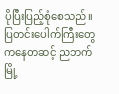ပိုပြီးပြည့်စုံစေသည်။ ပြတင်းပေါက်ကြီးတွေကနေတဆင့် ညဘက် မြို့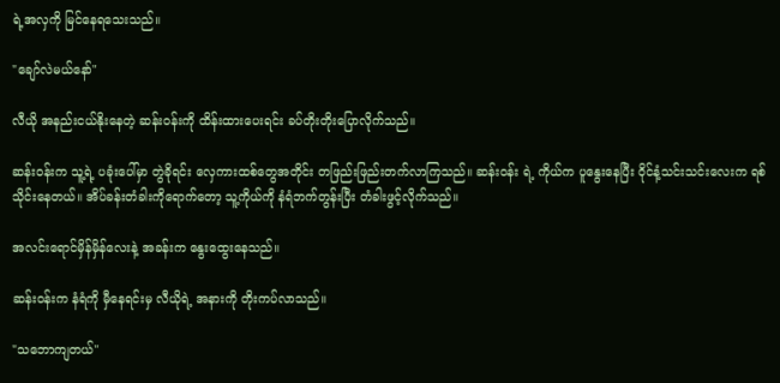ရဲ့အလှကို မြင်နေရသေးသည်။

"ချော်လဲမယ်နော်"

လီယို အနည်းငယ်နိုးနေတဲ့ ဆန်းဝန်းကို ထိန်းထားပေးရင်း ခပ်တိုးတိုးပြောလိုက်သည်။

ဆန်းဝန်းက သူ့ရဲ့ ပခုံးပေါ်မှာ တွဲခိုရင်း လှေကားထစ်တွေအတိုင်း တဖြည်းဖြည်းတက်လာကြသည်။ ဆန်းဝန်း ရဲ့ ကိုယ်က ပူနွေးနေပြီး ဝိုင်နံ့သင်းသင်းလေးက ရစ်သိုင်းနေတယ်။ အိပ်ခန်းတံခါးကိုရောက်တော့ သူ့ကိုယ်ကို နံရံဘက်တွန်းပြီး တံခါးဖွင့်လိုက်သည်။

အလင်းရောင်မှိန်မှိန်လေးနဲ့ အခန်းက နွေးထွေးနေသည်။

ဆန်းဝန်းက နံရံကို မှီနေရင်းမှ လီယိုရဲ့ အနားကို တိုးကပ်လာသည်။

"သဘောကျတယ်"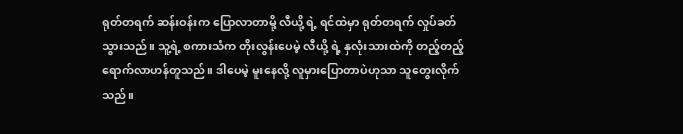ရုတ်တရက် ဆန်းဝန်းက ပြောလာတာမို့ လီယို့ ရဲ့ ရင်ထဲမှာ ရုတ်တရက် လှုပ်ခတ်သွားသည်။ သူ့ရဲ့ စကားသံက တိုးလွန်းပေမဲ့ လီယို့ ရဲ့ နှလုံးသားထဲကို တည့်တည့်ရောက်လာဟန်တူသည်။ ဒါပေမဲ့ မူးနေလို့ လူမှားပြောတာပဲဟုသာ သူတွေးလိုက်သည်။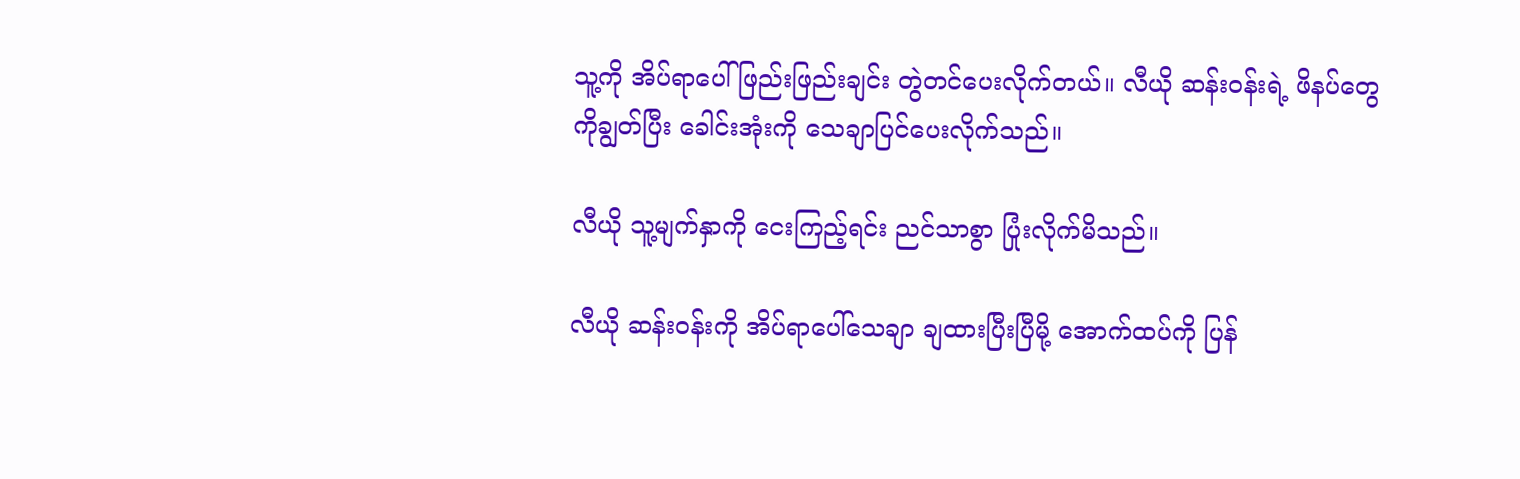သူ့ကို အိပ်ရာပေါ် ဖြည်းဖြည်းချင်း တွဲတင်ပေးလိုက်တယ်။ လီယို ဆန်းဝန်းရဲ့ ဖိနပ်တွေကိုချွတ်ပြီး ခေါင်းအုံးကို သေချာပြင်ပေးလိုက်သည်။

လီယို သူ့မျက်နှာကို ငေးကြည့်ရင်း ညင်သာစွာ ပြုံးလိုက်မိသည်။

လီယို ဆန်းဝန်းကို အိပ်ရာပေါ်သေချာ ချထားပြီးပြီမို့ အောက်ထပ်ကို ပြန်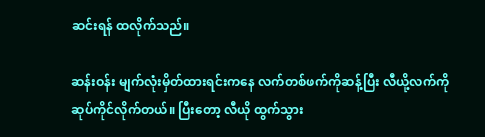ဆင်းရန် ထလိုက်သည်။

ဆန်းဝန်း မျက်လုံးမှိတ်ထားရင်းကနေ လက်တစ်ဖက်ကိုဆန့်ပြီး လီယို့လက်ကို ဆုပ်ကိုင်လိုက်တယ်။ ပြီးတော့ လီယို ထွက်သွား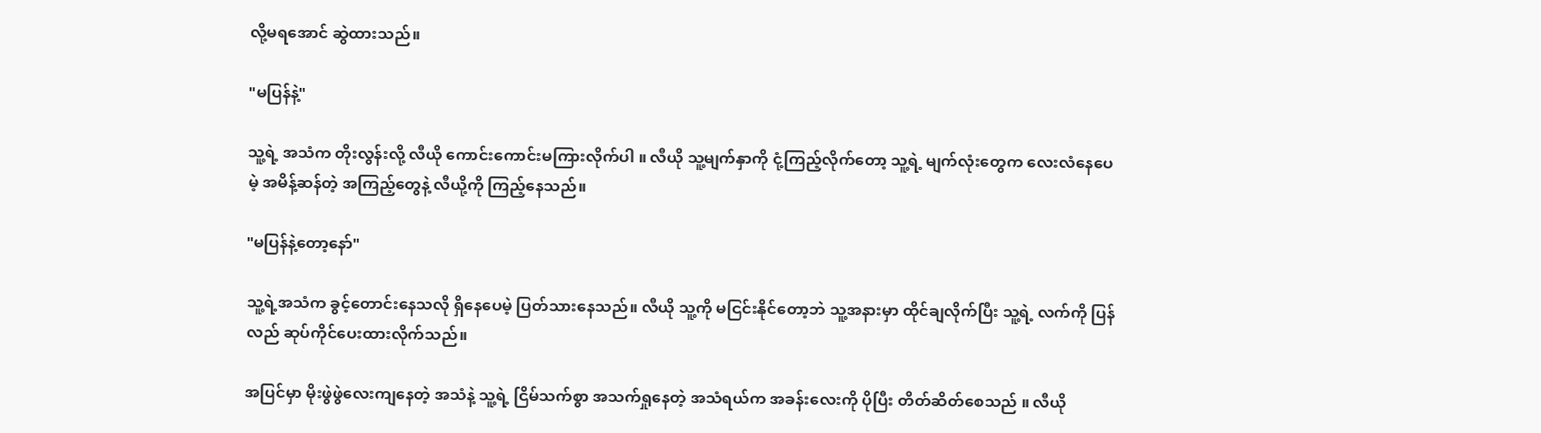လို့မရအောင် ဆွဲထားသည်။

"မပြန်နဲ့"

သူ့ရဲ့ အသံက တိုးလွန်းလို့ လီယို ကောင်းကောင်းမကြားလိုက်ပါ ။ လီယို သူ့မျက်နှာကို ငုံ့ကြည့်လိုက်တော့ သူ့ရဲ့ မျက်လုံးတွေက လေးလံနေပေမဲ့ အမိန့်ဆန်တဲ့ အကြည့်တွေနဲ့ လီယို့ကို ကြည့်နေသည်။

"မပြန်နဲ့တော့နော်"

သူ့ရဲ့အသံက ခွင့်တောင်းနေသလို ရှိနေပေမဲ့ ပြတ်သားနေသည်။ လီယို သူ့ကို မငြင်းနိုင်တော့ဘဲ သူ့အနားမှာ ထိုင်ချလိုက်ပြီး သူ့ရဲ့ လက်ကို ပြန်လည် ဆုပ်ကိုင်ပေးထားလိုက်သည်။

အပြင်မှာ မိုးဖွဲဖွဲလေးကျနေတဲ့ အသံနဲ့ သူ့ရဲ့ ငြိမ်သက်စွာ အသက်ရှုနေတဲ့ အသံရယ်က အခန်းလေးကို ပိုပြီး တိတ်ဆိတ်စေသည် ။ လီယို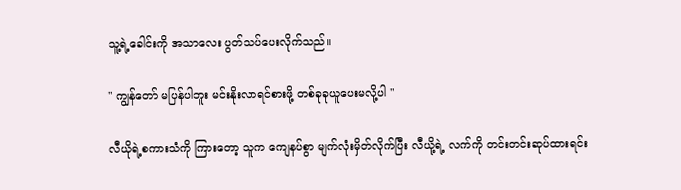သူ့ရဲ့ခေါင်းကို အသာလေး ပွတ်သပ်ပေးလိုက်သည်။

" ကျွန်တော် မပြန်ပါဘူး မင်းနိုးလာရင်စားဖို့ တစ်ခုခုယူပေးမလို့ပါ "

လီယိုရဲ့စကားသံကို ကြားတော့ သူက ကျေနပ်စွာ မျက်လုံးမှိတ်လိုက်ပြီး လီယို့ရဲ့ လက်ကို တင်းတင်းဆုပ်ထားရင်း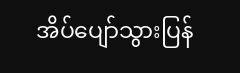အိပ်ပျော်သွားပြန်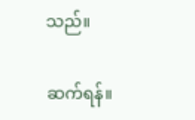သည်။

ဆက်ရန်။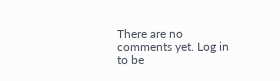There are no comments yet. Log in to be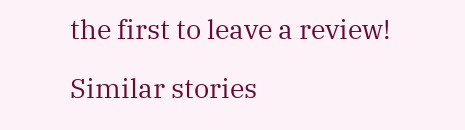the first to leave a review!

Similar stories